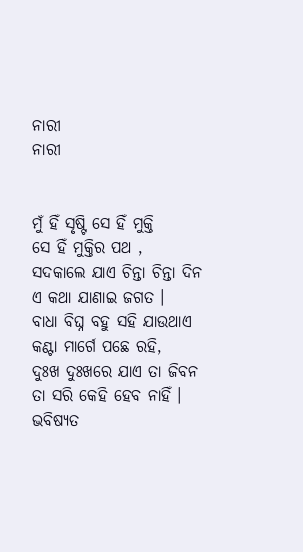ନାରୀ
ନାରୀ


ମୁଁ ହିଁ ସୃଷ୍ଟି ସେ ହିଁ ମୁକ୍ତି
ସେ ହିଁ ମୁକ୍ତିର ପଥ ,
ସଦକାଲେ ଯାଏ ଚିନ୍ତା ଚିନ୍ତା ଦିନ
ଏ କଥା ଯାଣାଇ ଜଗତ ।
ବାଧା ବିଘ୍ନ ବହୁ ସହି ଯାଉଥାଏ
କଣ୍ଟା ମାର୍ଗେ ପଛେ ରହି,
ଦୁଃଖ ଦୁଃଖରେ ଯାଏ ତା ଜିବନ
ତା ସରି କେହି ହେବ ନାହିଁ ।
ଭବିଷ୍ୟତ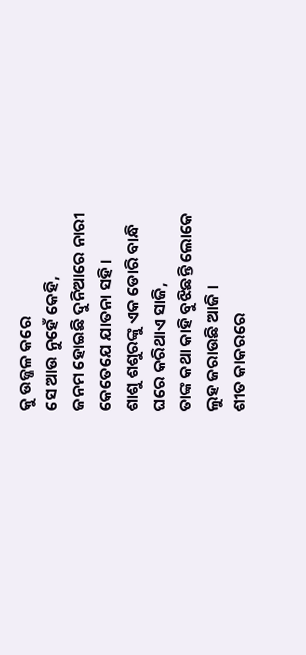କୁ ଉଜ୍ଜଳ କରେ
ସେ ଆଉ ନୁହେଁ କେହି,
ଜନମ ହୋଇଛି ଦୁନିଆରେ ନାରୀ
କେତେଯେ ଯାତନା ସହି ।
ଶାଶୁ ଶଶୁରଙ୍କୁ ଏକ ଡୋରି ବାନ୍ଧି
ଘରେ କରିଥାଏ ସାଜି,
ତାଙ୍କ କଥା କାହି ବୁଝିଛନ୍ତି ଲୋକେ
ଲୁହ ଜରାଉଛି ଆଜି ।
ଶୀତ କାକରରେ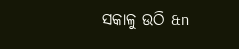ସକାଳୁ ଉଠି &n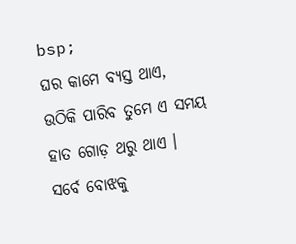bsp;
ଘର କାମେ ବ୍ୟସ୍ତ ଥାଏ,
ଉଠିକି ପାରିବ ତୁମେ ଏ ସମୟ
ହାତ ଗୋଡ଼ ଥରୁ ଥାଏ ।
ସର୍ବେ ବୋଝକୁ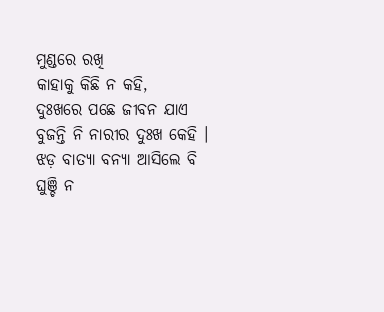ମୁଣ୍ଡରେ ରଖି
କାହାକୁ କିଛି ନ କହି,
ଦୁଃଖରେ ପଛେ ଜୀବନ ଯାଏ
ବୁଜନ୍ତି ନି ନାରୀର ଦୁଃଖ କେହି ।
ଝଡ଼ ବାତ୍ୟା ବନ୍ୟା ଆସିଲେ ବି
ଘୁଞ୍ଚି ନ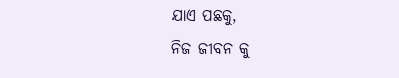ଯାଏ ପଛକୁ,
ନିଜ ଜୀବନ କୁ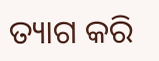ତ୍ୟାଗ କରି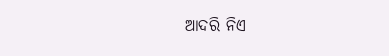ଆଦରି ନିଏ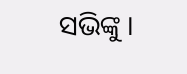ସଭିଙ୍କୁ ।